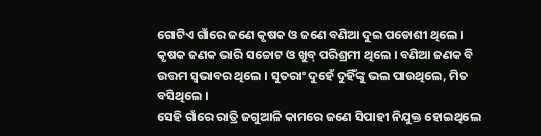ଗୋଟିଏ ଗାଁରେ ଜଣେ କୃଷକ ଓ ଜଣେ ବଣିଆ ଦୁଇ ପଡୋଶୀ ଥିଲେ । କୃଷକ ଜଣକ ଭାରି ସଚ୍ଚୋଟ ଓ ଖୁବ୍ ପରିଶ୍ରମୀ ଥିଲେ । ବଣିଆ ଜଣକ ବି ଉତ୍ତମ ସ୍ୱଭାବର ଥିଲେ । ସୁତରାଂ ଦୁହେଁ ଦୁହିଁଙ୍କୁ ଭଲ ପାଉଥିଲେ, ମିତ ବସିଥିଲେ ।
ସେହି ଗାଁରେ ରାତ୍ରି ଜଗୁଆଳି କାମରେ ଜଣେ ସିପାହୀ ନିଯୁକ୍ତ ହୋଇଥିଲେ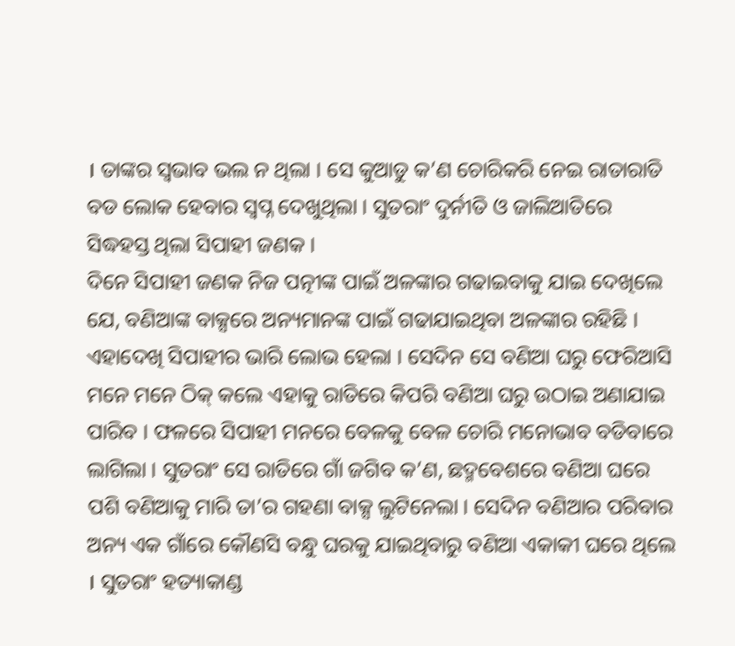। ତାଙ୍କର ସ୍ୱଭାବ ଭଲ ନ ଥିଲା । ସେ କୁଆଡୁ କ’ଣ ଚୋରିକରି ନେଇ ରାତାରାତି ବଡ ଲୋକ ହେବାର ସ୍ୱପ୍ନ ଦେଖୁଥିଲା । ସୁତରାଂ ଦୁର୍ନୀତି ଓ ଜାଲିଆତିରେ ସିଦ୍ଧହସ୍ତ ଥିଲା ସିପାହୀ ଜଣକ ।
ଦିନେ ସିପାହୀ ଜଣକ ନିଜ ପତ୍ନୀଙ୍କ ପାଇଁ ଅଳଙ୍କାର ଗଢାଇବାକୁ ଯାଇ ଦେଖିଲେ ଯେ, ବଣିଆଙ୍କ ବାକ୍ସରେ ଅନ୍ୟମାନଙ୍କ ପାଇଁ ଗଢାଯାଇଥିବା ଅଳଙ୍କାର ରହିଛି । ଏହାଦେଖି ସିପାହୀର ଭାରି ଲୋଭ ହେଲା । ସେଦିନ ସେ ବଣିଆ ଘରୁ ଫେରିଆସି ମନେ ମନେ ଠିକ୍ କଲେ ଏହାକୁ ରାତିରେ କିପରି ବଣିଆ ଘରୁ ଉଠାଇ ଅଣାଯାଇ ପାରିବ । ଫଳରେ ସିପାହୀ ମନରେ ବେଳକୁ ବେଳ ଚୋରି ମନୋଭାବ ବଡିବାରେ ଲାଗିଲା । ସୁତରାଂ ସେ ରାତିରେ ଗାଁ ଜଗିବ କ’ଣ, ଛଦ୍ମବେଶରେ ବଣିଆ ଘରେ ପଶି ବଣିଆକୁ ମାରି ତା’ର ଗହଣା ବାକ୍ସ ଲୁଟିନେଲା । ସେଦିନ ବଣିଆର ପରିବାର ଅନ୍ୟ ଏକ ଗାଁରେ କୌଣସି ବନ୍ଧୁ ଘରକୁ ଯାଇଥିବାରୁ ବଣିଆ ଏକାକୀ ଘରେ ଥିଲେ । ସୁତରାଂ ହତ୍ୟାକାଣ୍ଡ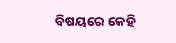ବିଷୟରେ କେହି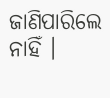ଜାଣିପାରିଲେ ନାହିଁ ।